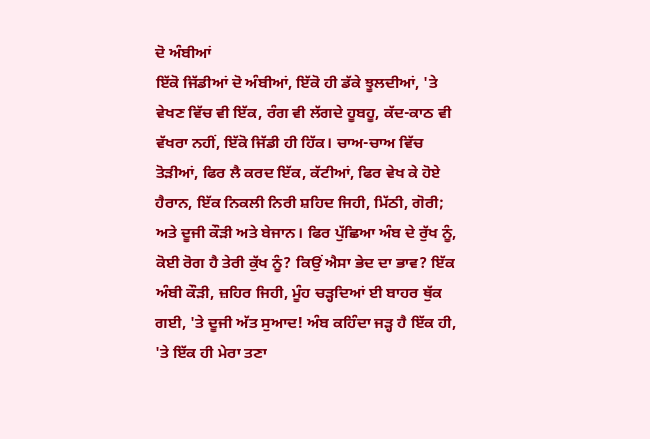ਦੋ ਅੰਬੀਆਂ
ਇੱਕੋ ਜਿੱਡੀਆਂ ਦੋ ਅੰਬੀਆਂ, ਇੱਕੋ ਹੀ ਡੱਕੇ ਝੂਲਦੀਆਂ, 'ਤੇ ਵੇਖਣ ਵਿੱਚ ਵੀ ਇੱਕ, ਰੰਗ ਵੀ ਲੱਗਦੇ ਹੂਬਹੂ, ਕੱਦ-ਕਾਠ ਵੀ ਵੱਖਰਾ ਨਹੀਂ, ਇੱਕੋ ਜਿੱਡੀ ਹੀ ਹਿੱਕ। ਚਾਅ-ਚਾਅ ਵਿੱਚ ਤੋੜੀਆਂ, ਫਿਰ ਲੈ ਕਰਦ ਇੱਕ, ਕੱਟੀਆਂ, ਫਿਰ ਵੇਖ ਕੇ ਹੋਏ ਹੈਰਾਨ, ਇੱਕ ਨਿਕਲੀ ਨਿਰੀ ਸ਼ਹਿਦ ਜਿਹੀ, ਮਿੱਠੀ, ਗੋਰੀ; ਅਤੇ ਦੂਜੀ ਕੌੜੀ ਅਤੇ ਬੇਜਾਨ। ਫਿਰ ਪੁੱਛਿਆ ਅੰਬ ਦੇ ਰੁੱਖ ਨੂੰ, ਕੋਈ ਰੋਗ ਹੈ ਤੇਰੀ ਕੁੱਖ ਨੂੰ? ਕਿਉਂ ਐਸਾ ਭੇਦ ਦਾ ਭਾਵ? ਇੱਕ ਅੰਬੀ ਕੌੜੀ, ਜ਼ਹਿਰ ਜਿਹੀ, ਮੂੰਹ ਚੜ੍ਹਦਿਆਂ ਈ ਬਾਹਰ ਥੁੱਕ ਗਈ, 'ਤੇ ਦੂਜੀ ਅੱਤ ਸੁਆਦ! ਅੰਬ ਕਹਿੰਦਾ ਜੜ੍ਹ ਹੈ ਇੱਕ ਹੀ, 'ਤੇ ਇੱਕ ਹੀ ਮੇਰਾ ਤਣਾ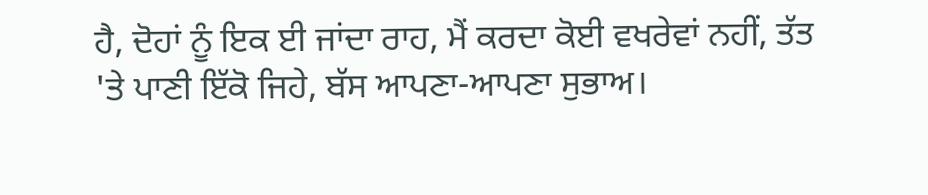ਹੈ, ਦੋਹਾਂ ਨੂੰ ਇਕ ਈ ਜਾਂਦਾ ਰਾਹ, ਮੈਂ ਕਰਦਾ ਕੋਈ ਵਖਰੇਵਾਂ ਨਹੀਂ, ਤੱਤ 'ਤੇ ਪਾਣੀ ਇੱਕੋ ਜਿਹੇ, ਬੱਸ ਆਪਣਾ-ਆਪਣਾ ਸੁਭਾਅ।